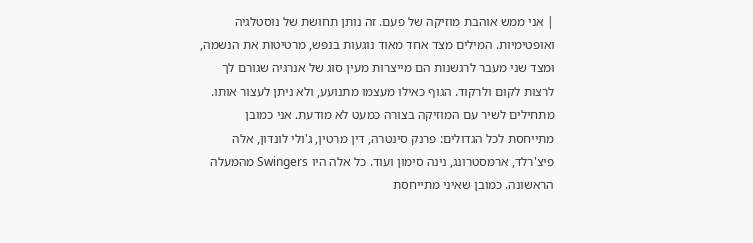| אני ממש אוהבת מוזיקה של פעם. זה נותן תחושת של נוסטלגיה ואופטימיות. המילים מצד אחד מאוד נוגעות בנפש, מרטיטות את הנשמה, ומצד שני מעבר לרגשנות הם מייצרות מעין סוג של אנרגיה שגורם לך לרצות לקום ולרקוד. הגוף כאילו מעצמו מתנועע, ולא ניתן לעצור אותו. מתחילים לשיר עם המוזיקה בצורה כמעט לא מודעת. אני כמובן מתייחסת לכל הגדולים: פרנק סינטרה, דין מרטין, ג'ולי לונדון, אלה פיצ'רלד, ארמסטרונג, נינה סימון ועוד. כל אלה היו Swingers מהמעלה הראשונה. כמובן שאיני מתייחסת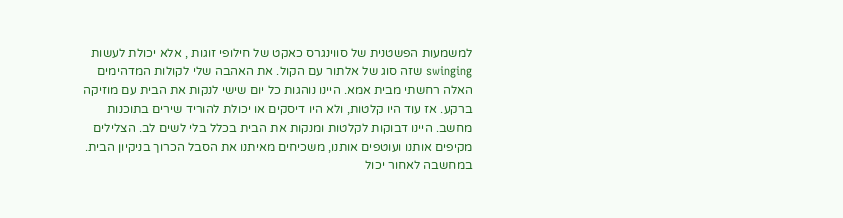למשמעות הפשטנית של סווינגרס כאקט של חילופי זוגות , אלא יכולת לעשות swinging שזה סוג של אלתור עם הקול. את האהבה שלי לקולות המדהימים האלה רחשתי מבית אמא. היינו נוהגות כל יום שישי לנקות את הבית עם מוזיקה ברקע. אז עוד היו קלטות, ולא היו דיסקים או יכולת להוריד שירים בתוכנות מחשב. היינו דבוקות לקלטות ומנקות את הבית בכלל בלי לשים לב. הצלילים מקיפים אותנו ועוטפים אותנו, משכיחים מאיתנו את הסבל הכרוך בניקיון הבית. במחשבה לאחור יכול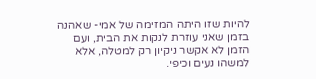להיות שזו היתה המזימה של אמי- שאהנה בזמן שאני עוזרת לנקות את הבית, ועם הזמן לא אקשר ניקיון רק למטלה, אלא למשהו נעים וכיפי.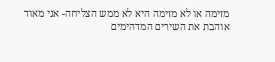מזימה או לא מזימה היא לא ממש הצליחה- אני מאוד אוהבת את השירים המדהימים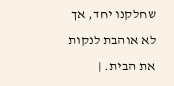שחלקנו יחד, אך לא אוהבת לנקות את הבית. |